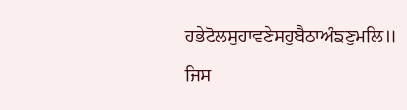ਹਭੇਟੋਲਸੁਹਾਵਣੇਸਹੁਬੈਠਾਅੰਙਣੁਮਲਿ॥
ਜਿਸ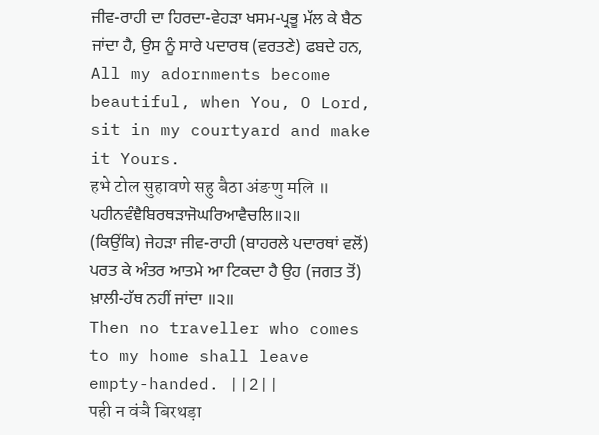ਜੀਵ-ਰਾਹੀ ਦਾ ਹਿਰਦਾ-ਵੇਹੜਾ ਖਸਮ-ਪ੍ਰਭੂ ਮੱਲ ਕੇ ਬੈਠ ਜਾਂਦਾ ਹੈ, ਉਸ ਨੂੰ ਸਾਰੇ ਪਦਾਰਥ (ਵਰਤਣੇ) ਫਬਦੇ ਹਨ,
All my adornments become beautiful, when You, O Lord, sit in my courtyard and make it Yours.
हभे टोल सुहावणे सहु बैठा अंङणु मलि ॥
ਪਹੀਨਵੰਞੈਬਿਰਥੜਾਜੋਘਰਿਆਵੈਚਲਿ॥੨॥
(ਕਿਉਂਕਿ) ਜੇਹੜਾ ਜੀਵ-ਰਾਹੀ (ਬਾਹਰਲੇ ਪਦਾਰਥਾਂ ਵਲੋਂ) ਪਰਤ ਕੇ ਅੰਤਰ ਆਤਮੇ ਆ ਟਿਕਦਾ ਹੈ ਉਹ (ਜਗਤ ਤੋਂ) ਖ਼ਾਲੀ-ਹੱਥ ਨਹੀਂ ਜਾਂਦਾ ॥੨॥
Then no traveller who comes to my home shall leave empty-handed. ||2||
पही न वंञै बिरथड़ा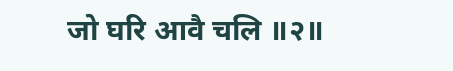जो घरि आवै चलि ॥२॥